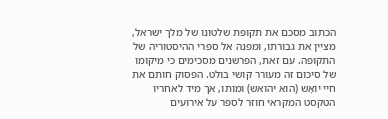הכתוב מסכם את תקופת שלטונו של מלך ישראל, מציין את גבורתו, ומפנה אל ספרי ההיסטוריה של התקופה. עם זאת, הפרשנים מסכימים כי מיקומו של סיכום זה מעורר קושי בולט. הפסוק חותם את חיי יוֹאָשׁ (הוא יהואש) ומותו, אך מיד לאחריו הטקסט המקראי חוזר לספר על אירועים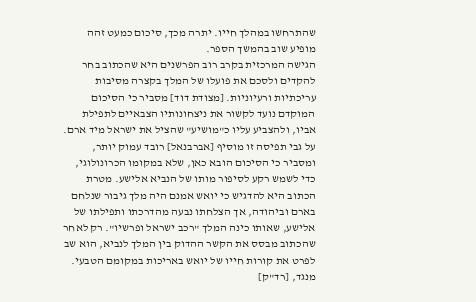שהתרחשו במהלך חייו. יתרה מכך, סיכום כמעט זהה מופיע שוב בהמשך הספר.
הגישה המרכזית בקרב רוב הפרשנים היא שהכתוב בחר להקדים ולסכם את פועלו של המלך בקצרה מסיבות עריכתיות ורעיוניות. [מצודת דוד] מסביר כי הסיכום המוקדם נועד לקשור את ניצחונותיו הצבאיים לתפילת אביו, ולהצביע עליו כ"מושיע" שהציל את ישראל מיד ארם. על גבי תפיסה זו מוסיף [אברבנאל] רובד עמוק יותר, ומסביר כי הסיכום הובא כאן, שלא במקומו הכרונולוגי, כדי לשמש רקע לסיפור מותו של הנביא אלישע. מטרת הכתוב היא להדגיש כי יואש אמנם היה מלך גיבור שנלחם בארם וביהודה, אך הצלחתו נבעה מהדרכתו ותפילתו של אלישע, שאותו כינה המלך "רכב ישראל ופרשיו". רק לאחר שהכתוב מבסס את הקשר ההדוק בין המלך לנביא, הוא שב לפרט את קורות חייו של יואש באריכות במקומם הטבעי.
מנגד, [רד"ק]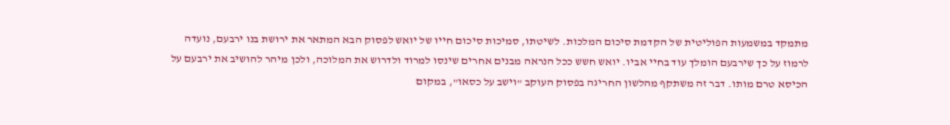מתמקד במשמעות הפוליטית של הקדמת סיכום המלכות. לשיטתו, סמיכות סיכום חייו של יואש לפסוק הבא המתאר את ירושת בנו ירבעם, נועדה לרמוז על כך שירבעם הומלך עוד בחיי אביו. יואש חשש ככל הנראה מבנים אחרים שינסו למרוד ולדרוש את המלוכה, ולכן מיהר להושיב את ירבעם על הכיסא טרם מותו. דבר זה משתקף מהלשון החריגה בפסוק העוקב "וישב על כסאו", במקום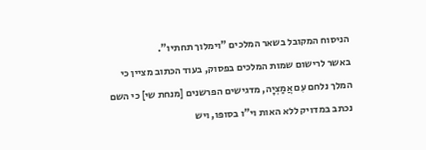הניסוח המקובל בשאר המלכים "וימלוך תחתיו".
באשר לרישום שמות המלכים בפסוק, בעוד הכתוב מציין כי המלך נלחם עִם אֲמַצְיָה, מדגישים הפרשנים [מנחת שי] כי השם נכתב במדויק ללא האות וי"ו בסופו, ויש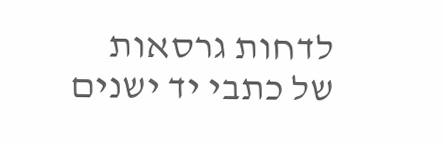לדחות גרסאות של כתבי יד ישנים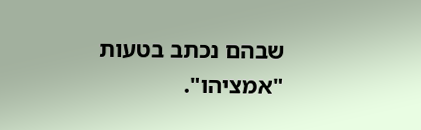שבהם נכתב בטעות "אמציהו".